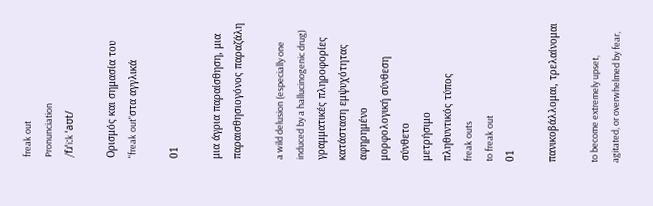freak out
Pronunciation
/fɹˈiːk ˈaʊt/

Ορισμός και σημασία του "freak out"στα αγγλικά

01

μια άγρια παραίσθηση, μια παραισθησιογόνος παραζάλη

a wild delusion (especially one induced by a hallucinogenic drug)
γραμματικές πληροφορίες
κατάσταση εμψυχότητας
αφηρημένο
μορφολογική σύνθεση
σύνθετο
μετρήσιμο
πληθυντικός τύπος
freak outs
to freak out
01

πανικοβάλλομαι, τρελαίνομαι

to become extremely upset, agitated, or overwhelmed by fear,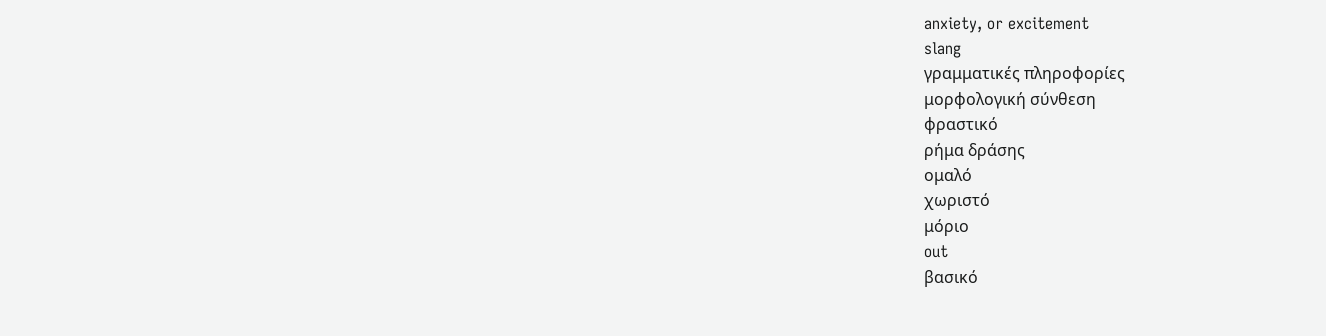anxiety, or excitement
slang
γραμματικές πληροφορίες
μορφολογική σύνθεση
φραστικό
ρήμα δράσης
ομαλό
χωριστό
μόριο
out
βασικό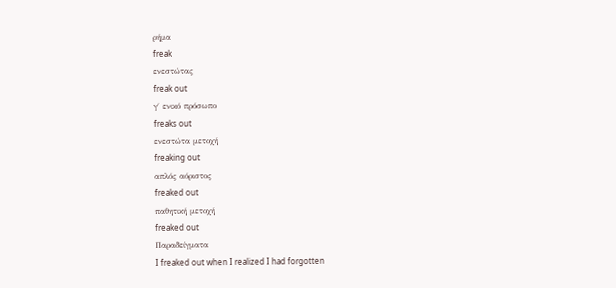ρήμα
freak
ενεστώτας
freak out
γ΄ ενικό πρόσωπο
freaks out
ενεστώτα μετοχή
freaking out
απλός αόριστος
freaked out
παθητική μετοχή
freaked out
Παραδείγματα
I freaked out when I realized I had forgotten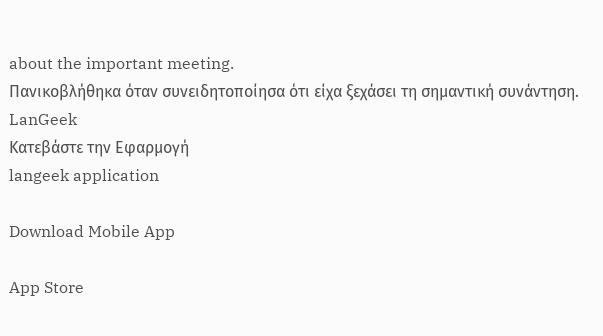about the important meeting.
Πανικοβλήθηκα όταν συνειδητοποίησα ότι είχα ξεχάσει τη σημαντική συνάντηση.
LanGeek
Κατεβάστε την Εφαρμογή
langeek application

Download Mobile App

App Store